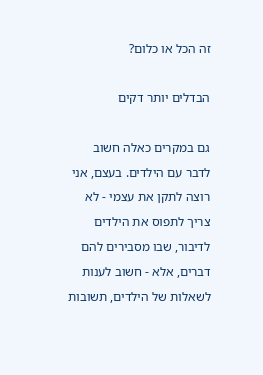זה הכל או כלום?

הבדלים יותר דקים

גם במקרים כאלה חשוב לדבר עם הילדים. בעצם, אני רוצה לתקן את עצמי - לא צריך לתפוס את הילדים לדיבור, שבו מסבירים להם דברים, אלא - חשוב לענות לשאלות של הילדים, תשובות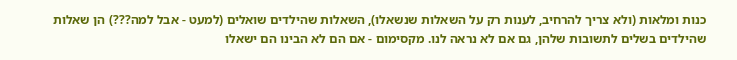כנות ומלאות (ולא צריך להרחיב, לענות רק על השאלות שנשאלו), השאלות שהילדים שואלים (למעט - אבל למה???) הן שאלות שהילדים בשלים לתשובות שלהן, גם אם לא נראה לנו. מקסימום - אם הם לא הבינו הם ישאלו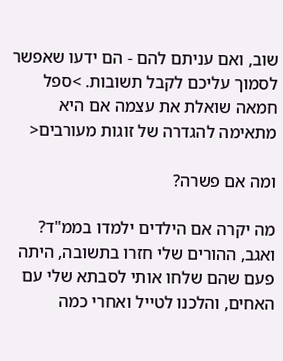שוב, ואם עניתם להם - הם ידעו שאפשר לסמוך עליכם לקבל תשובות. >ספל חמאה שואלת את עצמה אם היא מתאימה להגדרה של זוגות מעורבים<

ומה אם פשרה?

מה יקרה אם הילדים ילמדו בממ"ד? ואגב, ההורים שלי חזרו בתשובה, היתה פעם שהם שלחו אותי לסבתא שלי עם האחים, והלכנו לטייל ואחרי כמה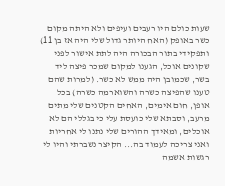שעות כולם היו רעבים ועיפים ולא היתה מקום כשר באופק (האח היותר גדול שלי היה אז בן 11) ותפקידי בתור הבכורה היה לתת אישור לפני שקונים אוכל, הגענו למקום שמכר פיצה ליד בשר, שכמובן היה ממש לא כשר. (למרות שהם טענו שהפיצה כשרה והשוארמה כשרה) בכל אופן, חום אימים, האחים הקטנים שלי מתים מרעב, וסבתא שלי כועסת עלי כי בגללי הם לא אוכלים, ומאידך ההורים שלי נתנו לי אחריות ואני צריכה לעמוד בה... הקיצר נשברתי והיו לי רגשות אשמה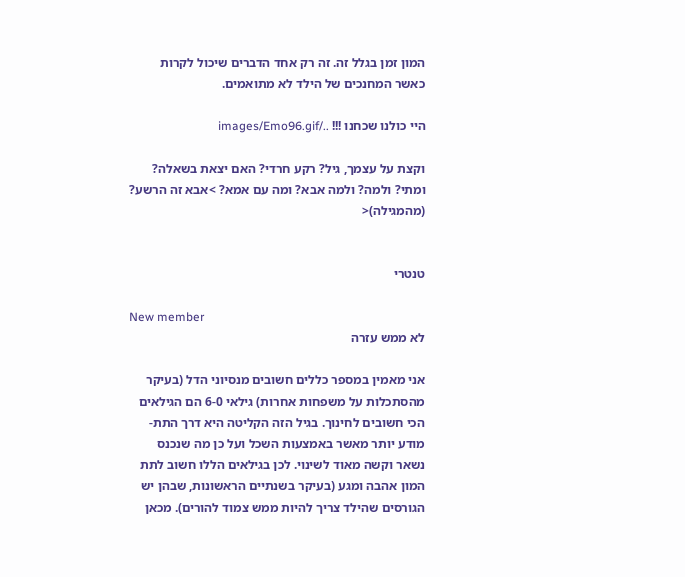המון זמן בגלל זה. זה רק אחד הדברים שיכול לקרות כאשר המחנכים של הילד לא מתואמים.

היי כולנו שכחנו !!! ../images/Emo96.gif

וקצת על עצמך, גיל? רקע חרדי? האם יצאת בשאלה? ומתי? ולמה? ולמה אבא? ומה עם אמא? >אבא זה הרשע? (מהמגילה)<


טנטרי

New member
לא ממש עזרה

אני מאמין במספר כללים חשובים מנסיוני הדל (בעיקר מהסתכלות על משפחות אחרות) גילאי 6-0 הם הגילאים הכי חשובים לחינוך. בגיל הזה הקליטה היא דרך התת-מודע יותר מאשר באמצעות השכל ועל כן מה שנכנס נשאר וקשה מאוד לשינוי. לכן בגילאים הללו חשוב לתת המון אהבה ומגע (בעיקר בשנתיים הראשונות, שבהן יש הגורסים שהילד צריך להיות ממש צמוד להורים). מכאן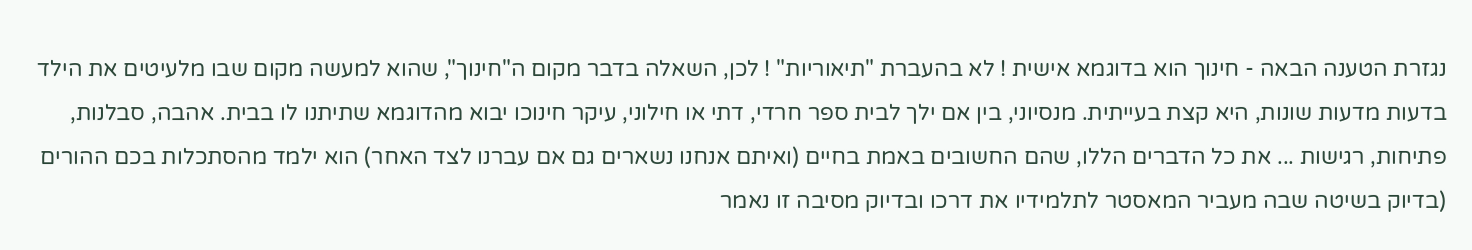נגזרת הטענה הבאה - חינוך הוא בדוגמא אישית ! לא בהעברת "תיאוריות" ! לכן, השאלה בדבר מקום ה"חינוך", שהוא למעשה מקום שבו מלעיטים את הילד בדעות מדעות שונות, היא קצת בעייתית. מנסיוני, בין אם ילך לבית ספר חרדי, דתי או חילוני, עיקר חינוכו יבוא מהדוגמא שתיתנו לו בבית. אהבה, סבלנות, פתיחות, רגישות ... את כל הדברים הללו, שהם החשובים באמת בחיים (ואיתם אנחנו נשארים גם אם עברנו לצד האחר) הוא ילמד מהסתכלות בכם ההורים (בדיוק בשיטה שבה מעביר המאסטר לתלמידיו את דרכו ובדיוק מסיבה זו נאמר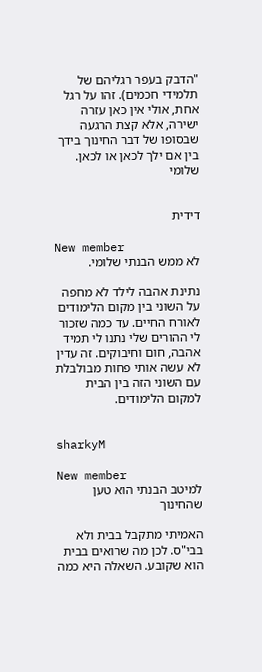"הדבק בעפר רגליהם של תלמידי חכמים). זהו על רגל אחת, אולי אין כאן עזרה ישירה, אלא קצת הרגעה שבסופו של דבר החינוך בידך בין אם ילך לכאן או לכאן. שלומי


דידית

New member
לא ממש הבנתי שלומי.

נתינת אהבה לילד לא מחפה על השוני בין מקום הלימודים לאורח החיים. עד כמה שזכור לי ההורים שלי נתנו לי תמיד אהבה, חום וחיבוקים. זה עדין לא עשה אותי פחות מבולבלת עם השוני הזה בין הבית למקום הלימודים.


sharkyM

New member
למיטב הבנתי הוא טען שהחינוך

האמיתי מתקבל בבית ולא בבי"ס. לכן מה שרואים בבית הוא שקובע. השאלה היא כמה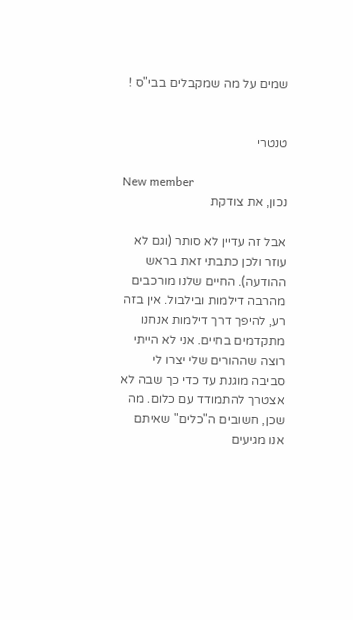שמים על מה שמקבלים בבי"ס !


טנטרי

New member
נכון, את צודקת

אבל זה עדיין לא סותר (וגם לא עוזר ולכן כתבתי זאת בראש ההודעה). החיים שלנו מורכבים מהרבה דילמות ובילבול. אין בזה רע, להיפך דרך דילמות אנחנו מתקדמים בחיים. אני לא הייתי רוצה שההורים שלי יצרו לי סביבה מוגנת עד כדי כך שבה לא אצטרך להתמודד עם כלום. מה שכן, חשובים ה"כלים" שאיתם אנו מגיעים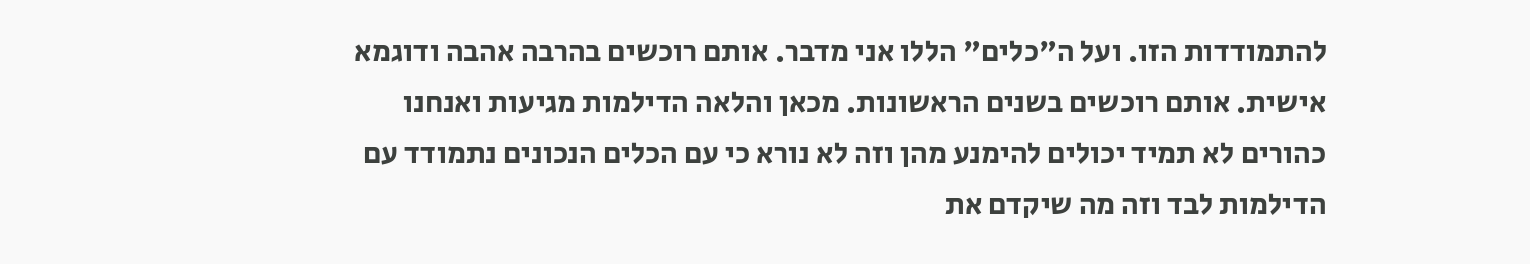להתמודדות הזו. ועל ה"כלים" הללו אני מדבר. אותם רוכשים בהרבה אהבה ודוגמא אישית. אותם רוכשים בשנים הראשונות. מכאן והלאה הדילמות מגיעות ואנחנו כהורים לא תמיד יכולים להימנע מהן וזה לא נורא כי עם הכלים הנכונים נתמודד עם הדילמות לבד וזה מה שיקדם את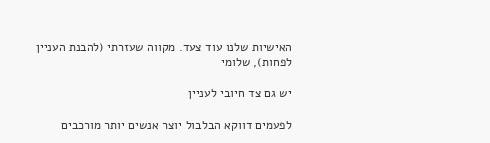האישיות שלנו עוד צעד. מקווה שעזרתי (להבנת העניין לפחות), שלומי

יש גם צד חיובי לעניין

לפעמים דווקא הבלבול יוצר אנשים יותר מורכבים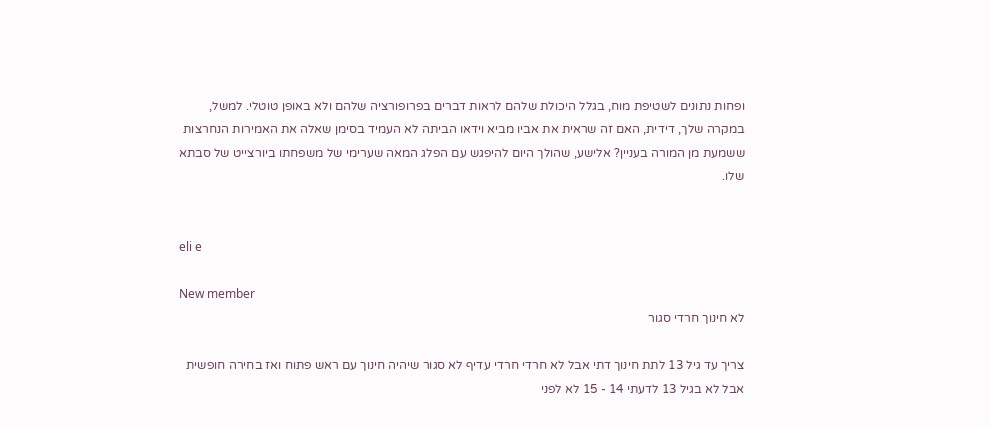ופחות נתונים לשטיפת מוח, בגלל היכולת שלהם לראות דברים בפרופורציה שלהם ולא באופן טוטלי. למשל, במקרה שלך, דידית, האם זה שראית את אביו מביא וידאו הביתה לא העמיד בסימן שאלה את האמירות הנחרצות ששמעת מן המורה בעניין? אלישע, שהולך היום להיפגש עם הפלג המאה שערימי של משפחתו ביורצייט של סבתא שלו.


eli e

New member
לא חינוך חרדי סגור

צריך עד גיל 13 לתת חינוך דתי אבל לא חרדי חרדי עדיף לא סגור שיהיה חינוך עם ראש פתוח ואז בחירה חופשית אבל לא בגיל 13 לדעתי 14 - 15 לא לפני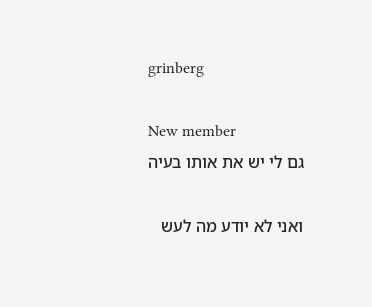grinberg

New member
גם לי יש את אותו בעיה

ואני לא יודע מה לעש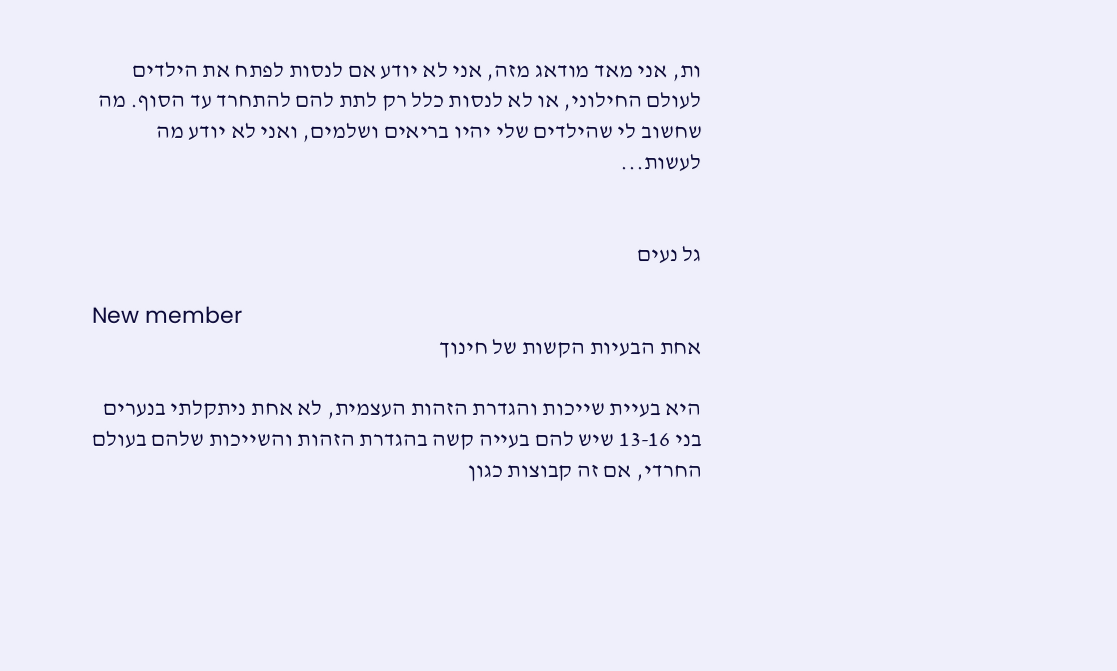ות, אני מאד מודאג מזה, אני לא יודע אם לנסות לפתח את הילדים לעולם החילוני, או לא לנסות כלל רק לתת להם להתחרד עד הסוף. מה שחשוב לי שהילדים שלי יהיו בריאים ושלמים, ואני לא יודע מה לעשות...


גל נעים

New member
אחת הבעיות הקשות של חינוך

היא בעיית שייכות והגדרת הזהות העצמית, לא אחת ניתקלתי בנערים בני 13-16 שיש להם בעייה קשה בהגדרת הזהות והשייכות שלהם בעולם החרדי, אם זה קבוצות כגון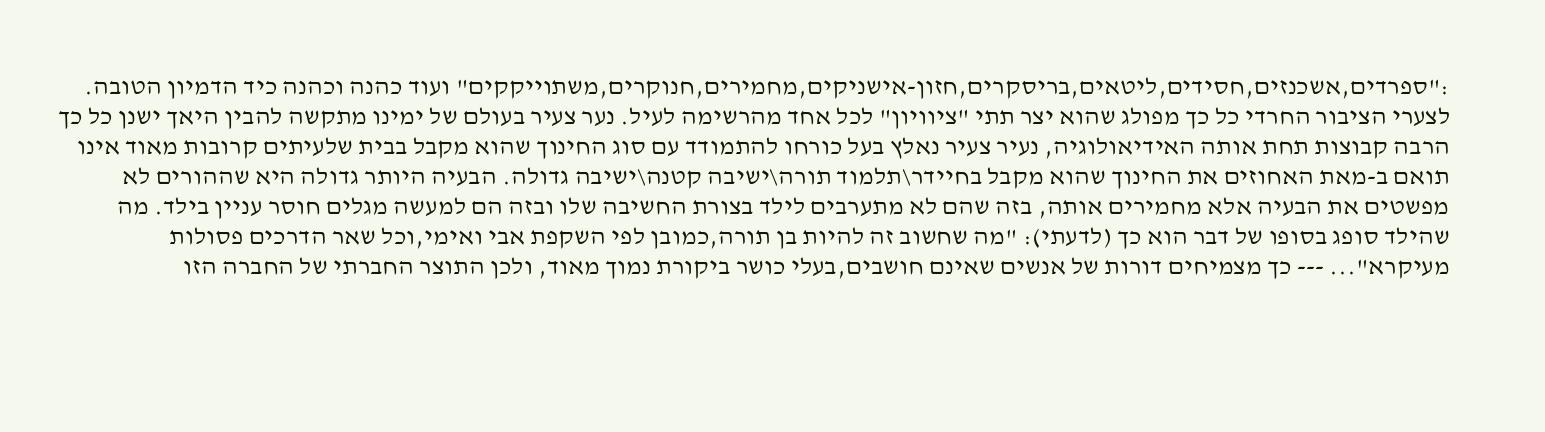:"ספרדים,אשכנזים,חסידים,ליטאים,בריסקרים,חזון-אישניקים,מחמירים,חנוקרים,משתוייקקים" ועוד כהנה וכהנה כיד הדמיון הטובה. לצערי הציבור החרדי כל כך מפולג שהוא יצר תתי "ציוויון" לכל אחד מהרשימה לעיל. נער צעיר בעולם של ימינו מתקשה להבין היאך ישנן כל כך הרבה קבוצות תחת אותה האידיאולוגיה, נעיר צעיר נאלץ בעל כורחו להתמודד עם סוג החינוך שהוא מקבל בבית שלעיתים קרובות מאוד אינו תואם ב-מאת האחוזים את החינוך שהוא מקבל בחיידר\תלמוד תורה\ישיבה קטנה\ישיבה גדולה. הבעיה היותר גדולה היא שההורים לא מפשטים את הבעיה אלא מחמירים אותה, בזה שהם לא מתערבים לילד בצורת החשיבה שלו ובזה הם למעשה מגלים חוסר עניין בילד. מה שהילד סופג בסופו של דבר הוא כך (לדעתי): "מה שחשוב זה להיות בן תורה,כמובן לפי השקפת אבי ואימי,וכל שאר הדרכים פסולות מעיקרא"... --- כך מצמיחים דורות של אנשים שאינם חושבים,בעלי כושר ביקורת נמוך מאוד, ולכן התוצר החברתי של החברה הזו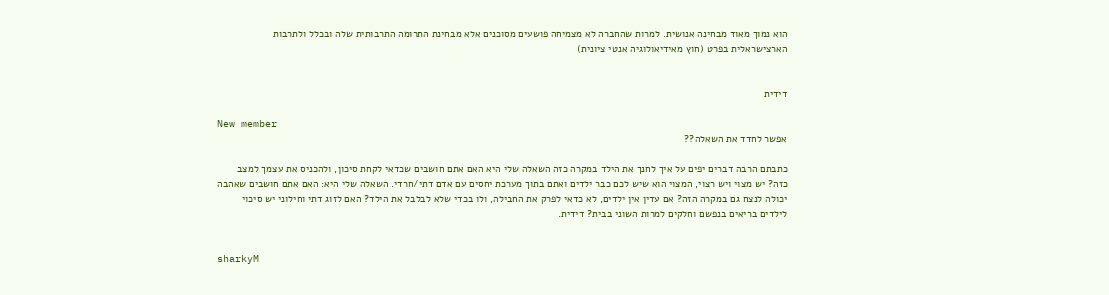הוא נמוך מאוד מבחינה אנושית. למרות שהחברה לא מצמיחה פושעים מסוכנים אלא מבחינת התרומה התרבותית שלה ובכלל ולתרבות הארצישראלית בפרט (חוץ מאידיאולוגיה אנטי ציונית)


דידית

New member
אפשר לחדד את השאלה??

כתבתם הרבה דברים יפים על איך לחנך את הילד במקרה כזה השאלה שלי היא האם אתם חושבים שכדאי לקחת סיכון, ולהכניס את עצמך למצב כזה? יש מצוי ויש רצוי, המצוי הוא שיש לכם כבר ילדים ואתם בתוך מערכת יחסים עם אדם דתי/חרדי. השאלה שלי היא: האם אתם חושבים שאהבה יכולה לנצח גם במקרה הזה? אם עדין אין ילדים, לא כדאי לפרק את החבילה, ולו בכדי שלא לבלבל את הילד? האם לזוג דתי וחילוני יש סיכוי לילדים בריאים בנפשם וחלקים למרות השוני בבית? דידית.


sharkyM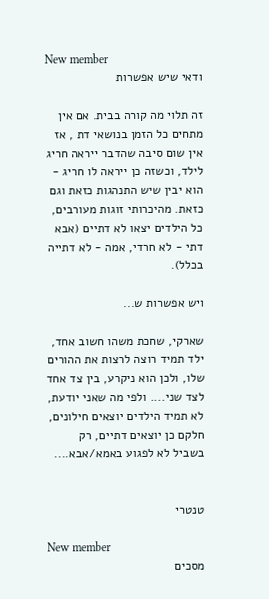New member
ודאי שיש אפשרות

זה תלוי מה קורה בבית. אם אין מתחים כל הזמן בנושאי דת , אז אין שום סיבה שהדבר ייראה חריג לילד, וכשזה כן ייראה לו חריג - הוא יבין שיש התנהגות כזאת וגם כזאת. מהיכרותי זוגות מעורבים, כל הילדים יצאו לא דתיים (אבא דתי - לא חרדי, אמה - לא דתייה בכלל).

ויש אפשרות ש...

שארקי, שחכת משהו חשוב אחד, ילד תמיד רוצה לרצות את ההורים שלו, ולכן הוא ניקרע, בין צד אחד לצד שני.... ולפי מה שאני יודעת, לא תמיד הילדים יוצאים חילונים, חלקם כן יוצאים דתיים, רק בשביל לא לפגוע באמא/אבא....


טנטרי

New member
מסכים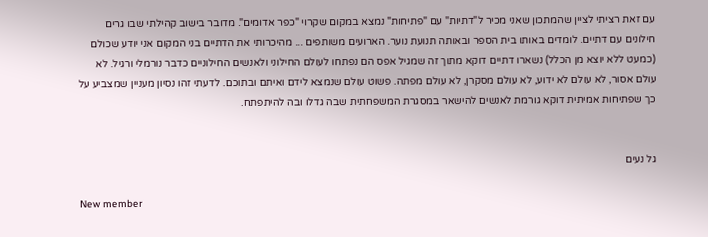עם זאת רציתי לציין שהמתכון שאני מכיר ל"דתיות" עם "פתיחות" נמצא במקום שקרוי "כפר אדומים". מדובר בישוב קהילתי שבו גרים חילונים עם דתיים. לומדים באותו בית הספר ובאותה תנועת נוער. הארועים משותפים ... מהיכרותי את הדתיים בני המקום אני יודע שכולם (כמעט ללא יוצא מן הכלל) נשארו דתיים דוקא מתוך זה שמגיל אפס הם נפתחו לעולם החילוני ולאנשים החילוניים כדבר נורמלי ורגיל. לא עולם אסור, לא עולם לא ידוע, לא עולם מסקרן, לא עולם מפתה. פשוט עולם שנמצא לידם ואיתם ובתוכם. לדעתי זהו נסיון מעניין שמצביע על כך שפתיחות אמיתית דוקא גורמת לאנשים להישאר במסגרת המשפחתית שבה גדלו ובה להיתפתח.


גל נעים

New member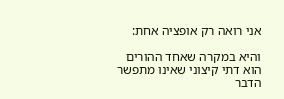אני רואה רק אופציה אחת:

והיא במקרה שאחד ההורים הוא דתי קיצוני שאינו מתפשר הדבר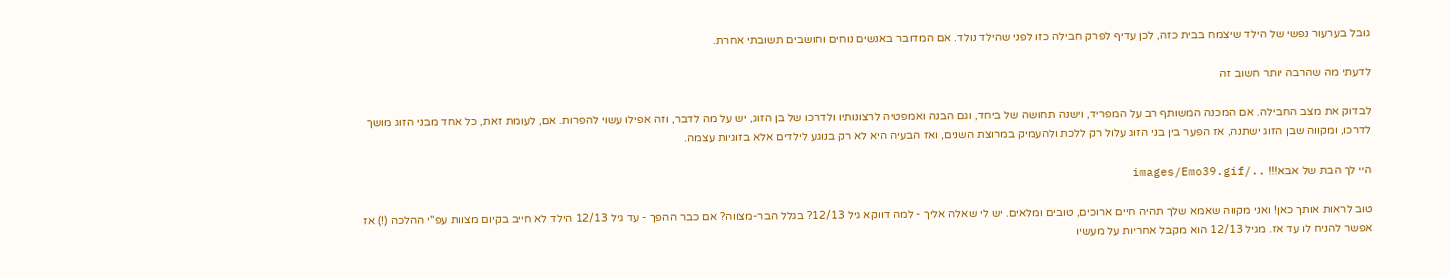גובל בערעור נפשי של הילד שיצמח בבית כזה, לכן עדיף לפרק חבילה כזו לפני שהילד נולד. אם המדובר באנשים נוחים וחושבים תשובתי אחרת.

לדעתי מה שהרבה יותר חשוב זה

לבדוק את מצב החבילה. אם המכנה המשותף רב על המפריד, וישנה תחושה של ביחד, וגם הבנה ואמפטיה לרצונותיו ולדרכו של בן הזוג, יש על מה לדבר, וזה אפילו עשוי להפרות. אם, לעומת זאת, כל אחד מבני הזוג מושך לדרכו, ומקווה שבן הזוג ישתנה, אז הפער בין בני הזוג עלול רק ללכת ולהעמיק במרוצת השנים, ואז הבעיה היא לא רק בנוגע לילדים אלא בזוגיות עצמה.

היי לך הבת של אבא!!! ../images/Emo39.gif

טוב לראות אותך כאן! ואני מקווה שאמא שלך תהיה חיים ארוכים, טובים ומלאים. יש לי שאלה אליך - למה דווקא גיל 12/13? בגלל הבר-מצווה? אם כבר ההפך - עד גיל 12/13 הילד לא חייב בקיום מצוות עפ"י ההלכה (!) אז אפשר להניח לו עד אז. מגיל 12/13 הוא מקבל אחריות על מעשיו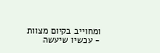ומחוייב בקיום מצוות - עכשיו שיעשה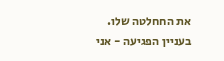את החחלטה שלו. בעניין הפגיעה - אני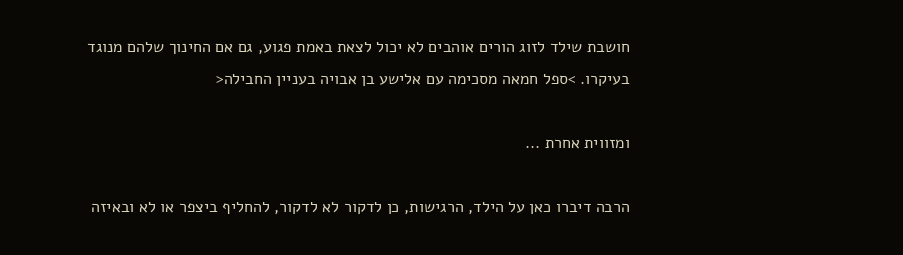חושבת שילד לזוג הורים אוהבים לא יכול לצאת באמת פגוע, גם אם החינוך שלהם מנוגד בעיקרו. >ספל חמאה מסכימה עם אלישע בן אבויה בעניין החבילה<

ומזווית אחרת ...

הרבה דיברו כאן על הילד, הרגישות, כן לדקור לא לדקור, להחליף ביצפר או לא ובאיזה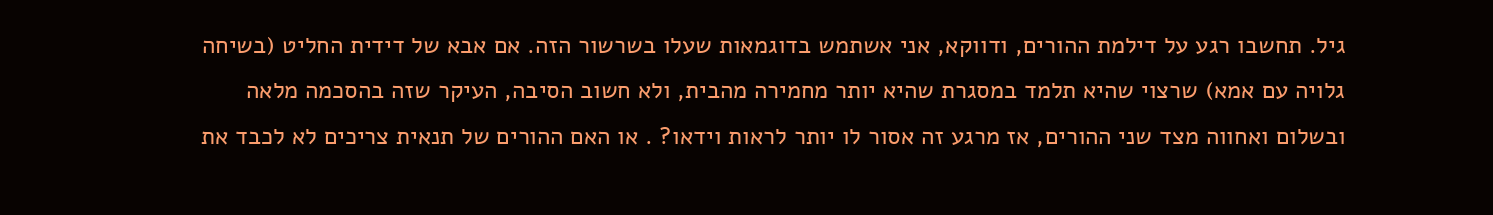גיל. תחשבו רגע על דילמת ההורים, ודווקא, אני אשתמש בדוגמאות שעלו בשרשור הזה. אם אבא של דידית החליט (בשיחה גלויה עם אמא) שרצוי שהיא תלמד במסגרת שהיא יותר מחמירה מהבית, ולא חשוב הסיבה, העיקר שזה בהסכמה מלאה ובשלום ואחווה מצד שני ההורים, אז מרגע זה אסור לו יותר לראות וידאו? . או האם ההורים של תנאית צריכים לא לכבד את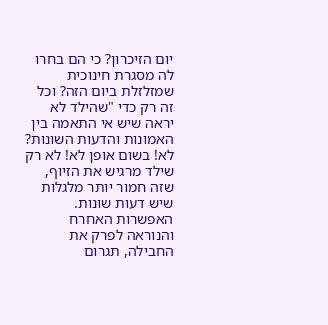יום הזיכרון? כי הם בחרו לה מסגרת חינוכית שמזלזלת ביום הזה? וכל זה רק כדי "שהילד לא יראה שיש אי התאמה בין האמונות והדעות השונות? לא! בשום אופן לא! לא רק שילד מרגיש את הזיוף, שזה חמור יותר מלגלות שיש דעות שונות. האפשרות האחרח והנוראה לפרק את החבילה, תגרום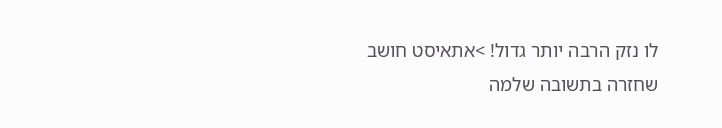לו נזק הרבה יותר גדול! >אתאיסט חושב שחזרה בתשובה שלמה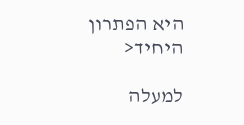היא הפתרון היחיד<

למעלה